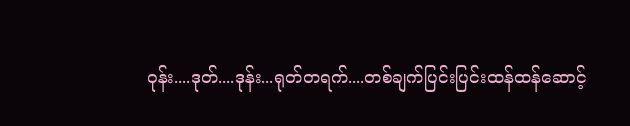ဝုန်း....ဒုတ်....ဒုန်း...ရုတ်တရက်....တစ်ချက်ပြင်းပြင်းထန်ထန်ဆောင့်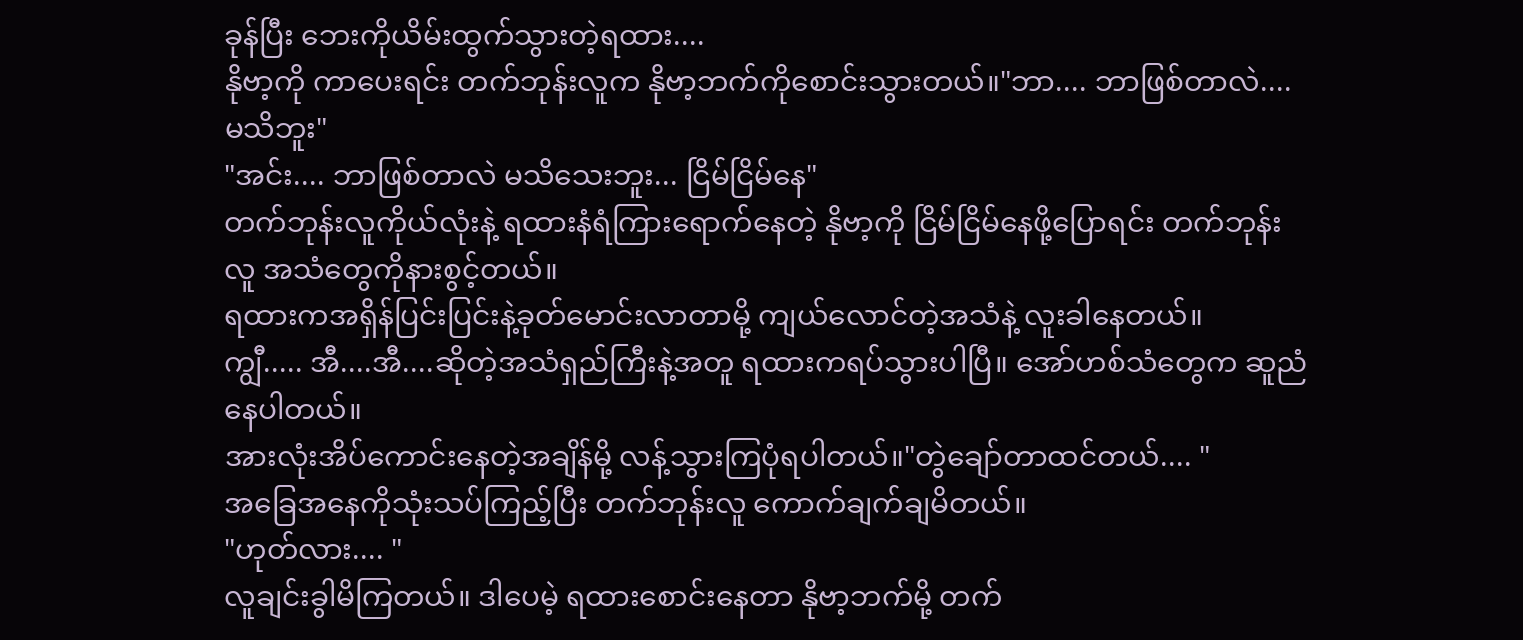ခုန်ပြီး ဘေးကိုယိမ်းထွက်သွားတဲ့ရထား....
နိုဗာ့ကို ကာပေးရင်း တက်ဘုန်းလူက နိုဗာ့ဘက်ကိုစောင်းသွားတယ်။"ဘာ.... ဘာဖြစ်တာလဲ.... မသိဘူး"
"အင်း.... ဘာဖြစ်တာလဲ မသိသေးဘူး... ငြိမ်ငြိမ်နေ"
တက်ဘုန်းလူကိုယ်လုံးနဲ့ ရထားနံရံကြားရောက်နေတဲ့ နိုဗာ့ကို ငြိမ်ငြိမ်နေဖို့ပြောရင်း တက်ဘုန်းလူ အသံတွေကိုနားစွင့်တယ်။
ရထားကအရှိန်ပြင်းပြင်းနဲ့ခုတ်မောင်းလာတာမို့ ကျယ်လောင်တဲ့အသံနဲ့ လူးခါနေတယ်။
ကျွီ..... အီ....အီ....ဆိုတဲ့အသံရှည်ကြီးနဲ့အတူ ရထားကရပ်သွားပါပြီ။ အော်ဟစ်သံတွေက ဆူညံနေပါတယ်။
အားလုံးအိပ်ကောင်းနေတဲ့အချိန်မို့ လန့်သွားကြပုံရပါတယ်။"တွဲချော်တာထင်တယ်.... "
အခြေအနေကိုသုံးသပ်ကြည့်ပြီး တက်ဘုန်းလူ ကောက်ချက်ချမိတယ်။
"ဟုတ်လား.... "
လူချင်းခွါမိကြတယ်။ ဒါပေမဲ့ ရထားစောင်းနေတာ နိုဗာ့ဘက်မို့ တက်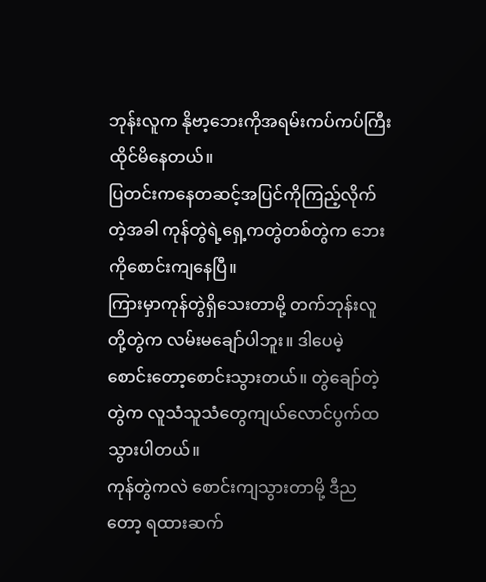ဘုန်းလူက နိုဗာ့ဘေးကိုအရမ်းကပ်ကပ်ကြီးထိုင်မိနေတယ်။
ပြတင်းကနေတဆင့်အပြင်ကိုကြည့်လိုက်တဲ့အခါ ကုန်တွဲရဲ့ရှေ့ကတွဲတစ်တွဲက ဘေးကိုစောင်းကျနေပြီ။
ကြားမှာကုန်တွဲရှိသေးတာမို့ တက်ဘုန်းလူတို့တွဲက လမ်းမချော်ပါဘူး။ ဒါပေမဲ့ စောင်းတော့စောင်းသွားတယ်။ တွဲချော်တဲ့တွဲက လူသံသူသံတွေကျယ်လောင်ပွက်ထသွားပါတယ်။
ကုန်တွဲကလဲ စောင်းကျသွားတာမို့ ဒီညတော့ ရထားဆက်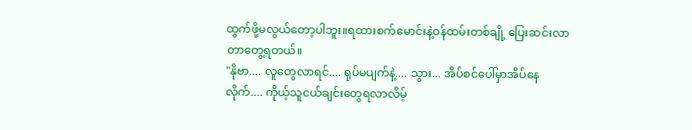ထွက်ဖို့မလွယ်တော့ပါဘူး။ရထားစက်မောင်းနဲ့ဝန်ထမ်းတစ်ချို့ ပြေးဆင်းလာတာတွေ့ရတယ်။
"နိုဗာ.... လူတွေလာရင်.... ရုပ်မပျက်နဲ့.... သွား... အိပ်စင်ပေါ်မှာအိပ်နေလိုက်.... ကိုယ့်သူငယ်ချင်းတွေရလာလိမ့်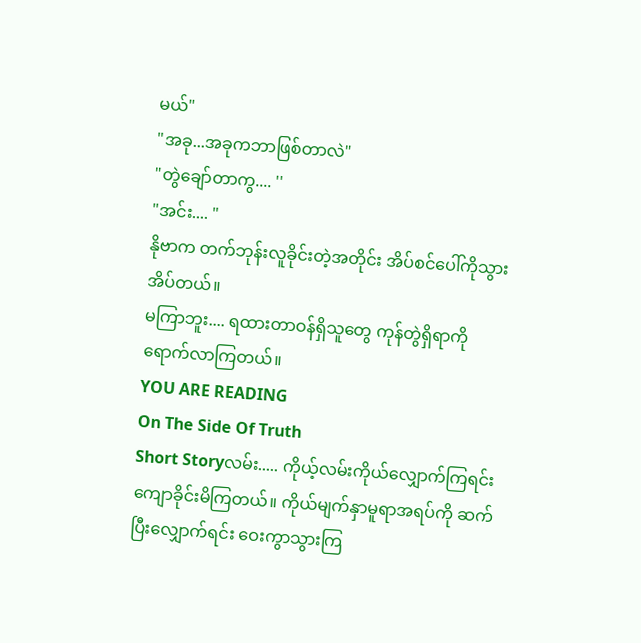မယ်"
"အခု...အခုကဘာဖြစ်တာလဲ"
"တွဲချော်တာကွ.... ''
"အင်း.... "
နိုဗာက တက်ဘုန်းလူခိုင်းတဲ့အတိုင်း အိပ်စင်ပေါ်ကိုသွားအိပ်တယ်။
မကြာဘူး.... ရထားတာဝန်ရှိသူတွေ ကုန်တွဲရှိရာကိုရောက်လာကြတယ်။
YOU ARE READING
On The Side Of Truth
Short Storyလမ်း..... ကိုယ့်လမ်းကိုယ်လျှောက်ကြရင်း ကျောခိုင်းမိကြတယ်။ ကိုယ်မျက်နှာမူရာအရပ်ကို ဆက်ပြီးလျှောက်ရင်း ဝေးကွာသွားကြ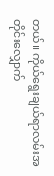တယ်။ ကိုယ်ရွေးချယ်ရာလမ်းအတိုင်းလျှောက်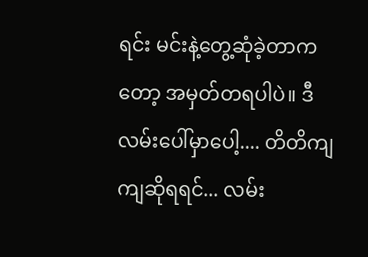ရင်း မင်းနဲ့တွေ့ဆုံခဲ့တာကတော့ အမှတ်တရပါပဲ။ ဒီလမ်းပေါ်မှာပေါ့.... တိတိကျကျဆိုရရင်... လမ်း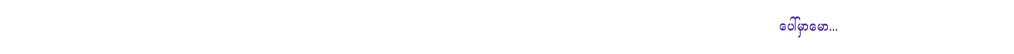ပေါ်မှာမော...